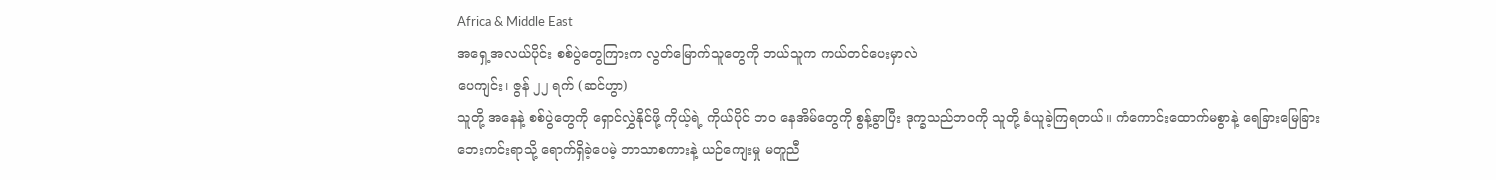Africa & Middle East
အရှေ့အလယ်ပိုင်း စစ်ပွဲတွေကြားက လွတ်မြောက်သူတွေကို ဘယ်သူက ကယ်တင်ပေးမှာလဲ
ပေကျင်း၊ ဇွန် ၂၂ ရက် (ဆင်ဟွာ)
သူတို့ အနေနဲ့ စစ်ပွဲတွေကို ရှောင်လွှဲနိုင်ဖို့ ကိုယ့်ရဲ့ ကိုယ်ပိုင် ဘဝ နေအိမ်တွေကို စွန့်ခွာပြီး ဒုက္ခသည်ဘဝကို သူတို့ ခံယူခဲ့ကြရတယ်။ ကံကောင်းထောက်မစွာနဲ့ ရေခြားမြေခြား ဘေးကင်းရာသို့ ရောက်ရှိခဲ့ပေမဲ့ ဘာသာစကားနဲ့ ယဉ်ကျေးမှု မတူညီ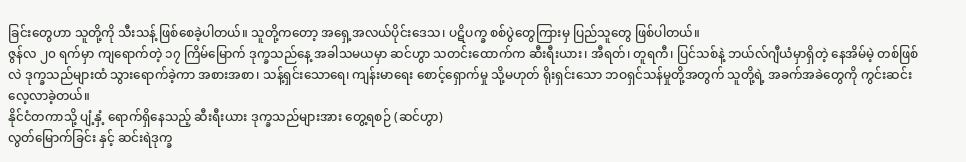ခြင်းတွေဟာ သူတို့ကို သီးသန့် ဖြစ်စေခဲ့ပါတယ်။ သူတို့ကတော့ အရှေ့အလယ်ပိုင်းဒေသ၊ ပဋိပက္ခ စစ်ပွဲတွေကြားမှ ပြည်သူတွေ ဖြစ်ပါတယ်။
ဇွန်လ ၂၀ ရက်မှာ ကျရောက်တဲ့ ၁၇ ကြိမ်မြောက် ဒုက္ခသည်နေ့ အခါသမယမှာ ဆင်ဟွာ သတင်းထောက်က ဆီးရီးယား၊ အီရတ်၊ တူရကီ၊ ပြင်သစ်နဲ့ ဘယ်လ်ဂျီယံမှာရှိတဲ့ နေအိမ်မဲ့ တစ်ဖြစ်လဲ ဒုက္ခသည်များထံ သွားရောက်ခဲ့ကာ အစားအစာ၊ သန့်ရှင်းသောရေ၊ ကျန်းမာရေး စောင့်ရှောက်မှု သို့မဟုတ် ရိုးရှင်းသော ဘဝရှင်သန်မှုတို့အတွက် သူတို့ရဲ့ အခက်အခဲတွေကို ကွင်းဆင်းလေ့လာခဲ့တယ်။
နိုင်ငံတကာသို့ ပျံ့နှံ့ ရောက်ရှိနေသည့် ဆီးရီးယား ဒုက္ခသည်များအား တွေ့ရစဉ် (ဆင်ဟွာ)
လွတ်မြောက်ခြင်း နှင့် ဆင်းရဲဒုက္ခ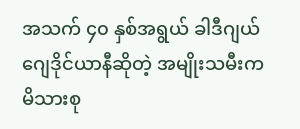အသက် ၄၀ နှစ်အရွယ် ခါဒီဂျယ် ဂျေဒိုင်ယာနီဆိုတဲ့ အမျိုးသမီးက မိသားစု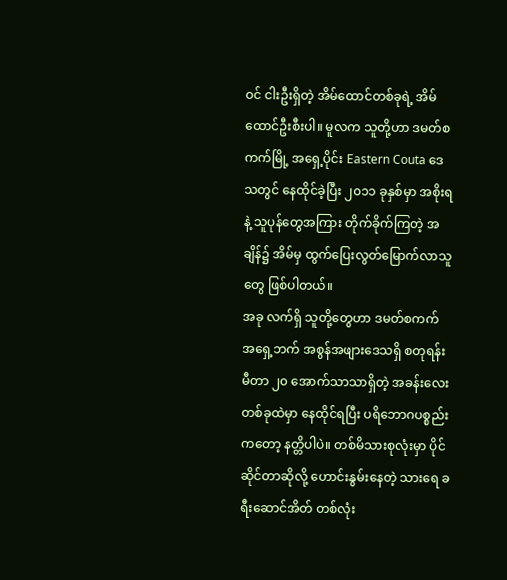ဝင် ငါးဦးရှိတဲ့ အိမ်ထောင်တစ်ခုရဲ့ အိမ်ထောင်ဦးစီးပါ။ မူလက သူတို့ဟာ ဒမတ်စကက်မြို့ အရှေ့ပိုင်း Eastern Couta ဒေသတွင် နေထိုင်ခဲ့ပြီး ၂၀၁၁ ခုနှစ်မှာ အစိုးရနဲ့ သူပုန်တွေအကြား တိုက်ခိုက်ကြတဲ့ အချိန်၌ အိမ်မှ ထွက်ပြေးလွတ်မြောက်လာသူတွေ ဖြစ်ပါတယ်။
အခု လက်ရှိ သူတို့တွေဟာ ဒမတ်စကက် အရှေ့ဘက် အစွန်အဖျားဒေသရှိ စတုရန်းမီတာ ၂၀ အောက်သာသာရှိတဲ့ အခန်းလေး တစ်ခုထဲမှာ နေထိုင်ရပြီး ပရိဘောဂပစ္စည်းကတော့ နတ္တိပါပဲ။ တစ်မိသားစုလုံးမှာ ပိုင်ဆိုင်တာဆိုလို့ ဟောင်းနွမ်းနေတဲ့ သားရေ ခရီးဆောင်အိတ် တစ်လုံး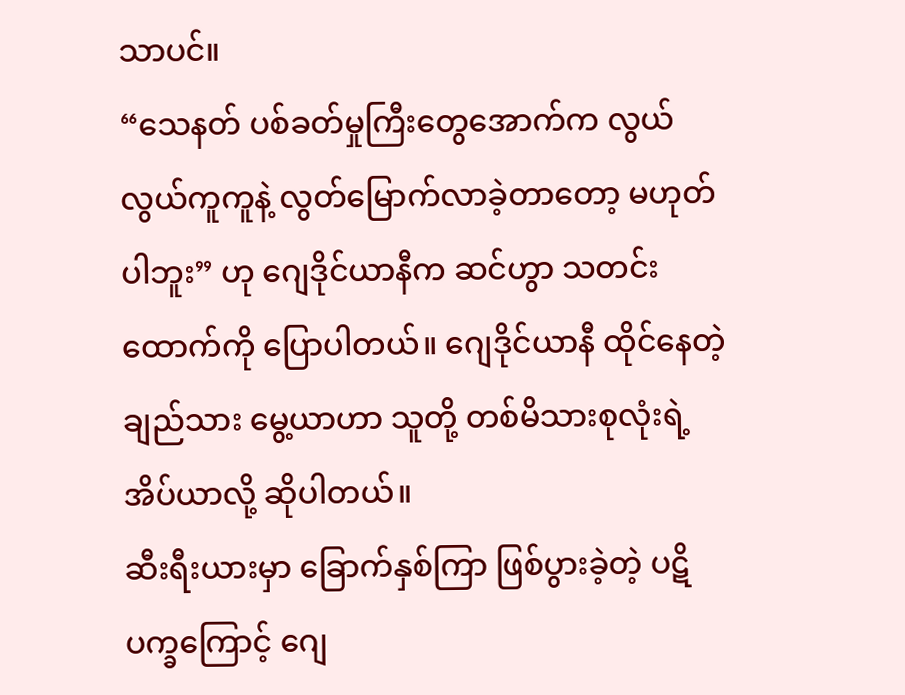သာပင်။
“သေနတ် ပစ်ခတ်မှုကြီးတွေအောက်က လွယ်လွယ်ကူကူနဲ့ လွတ်မြောက်လာခဲ့တာတော့ မဟုတ်ပါဘူး” ဟု ဂျေဒိုင်ယာနီက ဆင်ဟွာ သတင်းထောက်ကို ပြောပါတယ်။ ဂျေဒိုင်ယာနီ ထိုင်နေတဲ့ ချည်သား မွေ့ယာဟာ သူတို့ တစ်မိသားစုလုံးရဲ့ အိပ်ယာလို့ ဆိုပါတယ်။
ဆီးရီးယားမှာ ခြောက်နှစ်ကြာ ဖြစ်ပွားခဲ့တဲ့ ပဋိပက္ခကြောင့် ဂျေ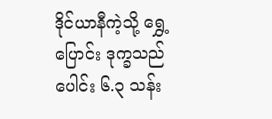ဒိုင်ယာနီကဲ့သို့ ရွှေ့ပြောင်း ဒုက္ခသည်ပေါင်း ၆.၃ သန်း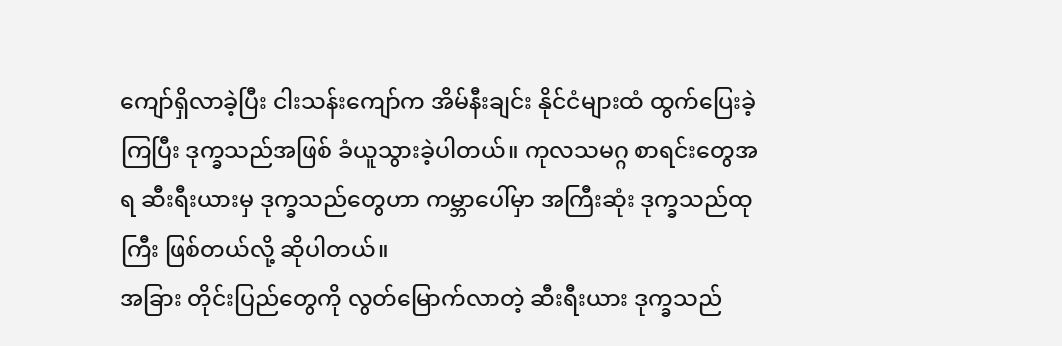ကျော်ရှိလာခဲ့ပြီး ငါးသန်းကျော်က အိမ်နီးချင်း နိုင်ငံများထံ ထွက်ပြေးခဲ့ကြပြီး ဒုက္ခသည်အဖြစ် ခံယူသွားခဲ့ပါတယ်။ ကုလသမဂ္ဂ စာရင်းတွေအရ ဆီးရီးယားမှ ဒုက္ခသည်တွေဟာ ကမ္ဘာပေါ်မှာ အကြီးဆုံး ဒုက္ခသည်ထုကြီး ဖြစ်တယ်လို့ ဆိုပါတယ်။
အခြား တိုင်းပြည်တွေကို လွတ်မြောက်လာတဲ့ ဆီးရီးယား ဒုက္ခသည်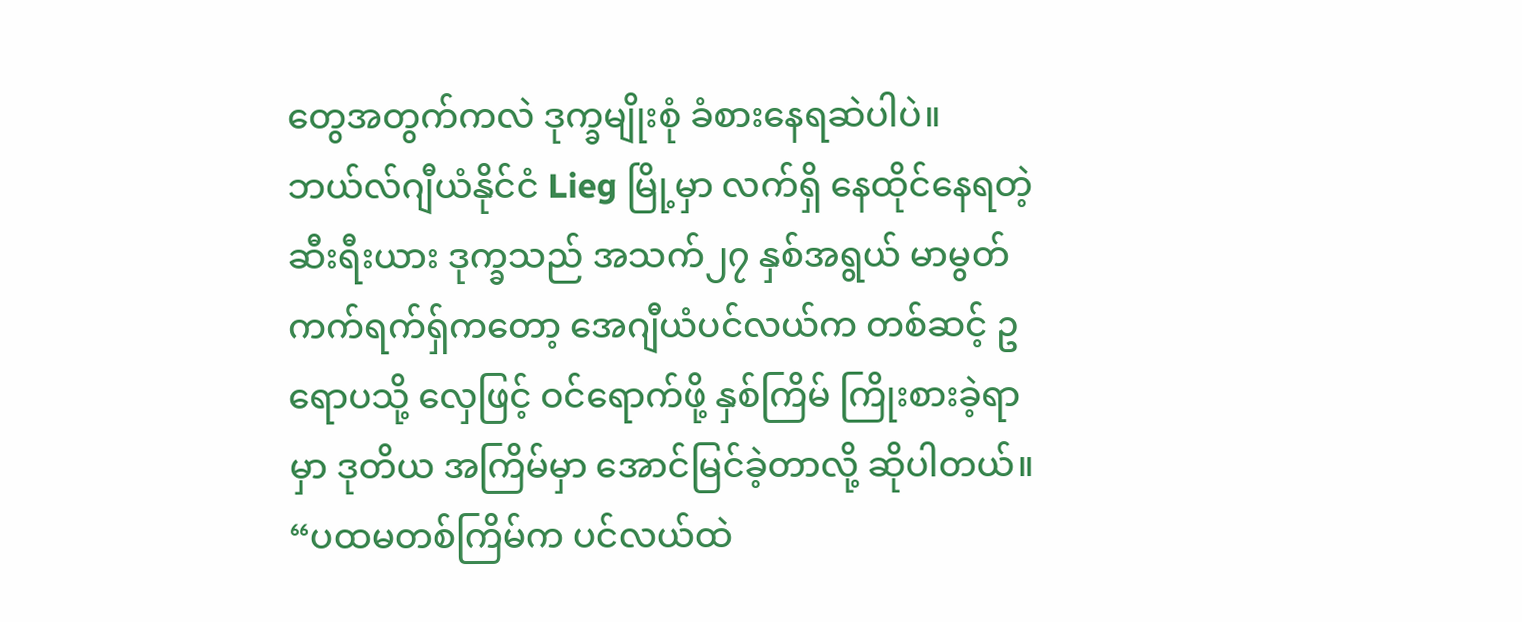တွေအတွက်ကလဲ ဒုက္ခမျိုးစုံ ခံစားနေရဆဲပါပဲ။
ဘယ်လ်ဂျီယံနိုင်ငံ Lieg မြို့မှာ လက်ရှိ နေထိုင်နေရတဲ့ ဆီးရီးယား ဒုက္ခသည် အသက်၂၇ နှစ်အရွယ် မာမွတ် ကက်ရက်ရှ်ကတော့ အေဂျီယံပင်လယ်က တစ်ဆင့် ဥရောပသို့ လှေဖြင့် ဝင်ရောက်ဖို့ နှစ်ကြိမ် ကြိုးစားခဲ့ရာမှာ ဒုတိယ အကြိမ်မှာ အောင်မြင်ခဲ့တာလို့ ဆိုပါတယ်။
“ပထမတစ်ကြိမ်က ပင်လယ်ထဲ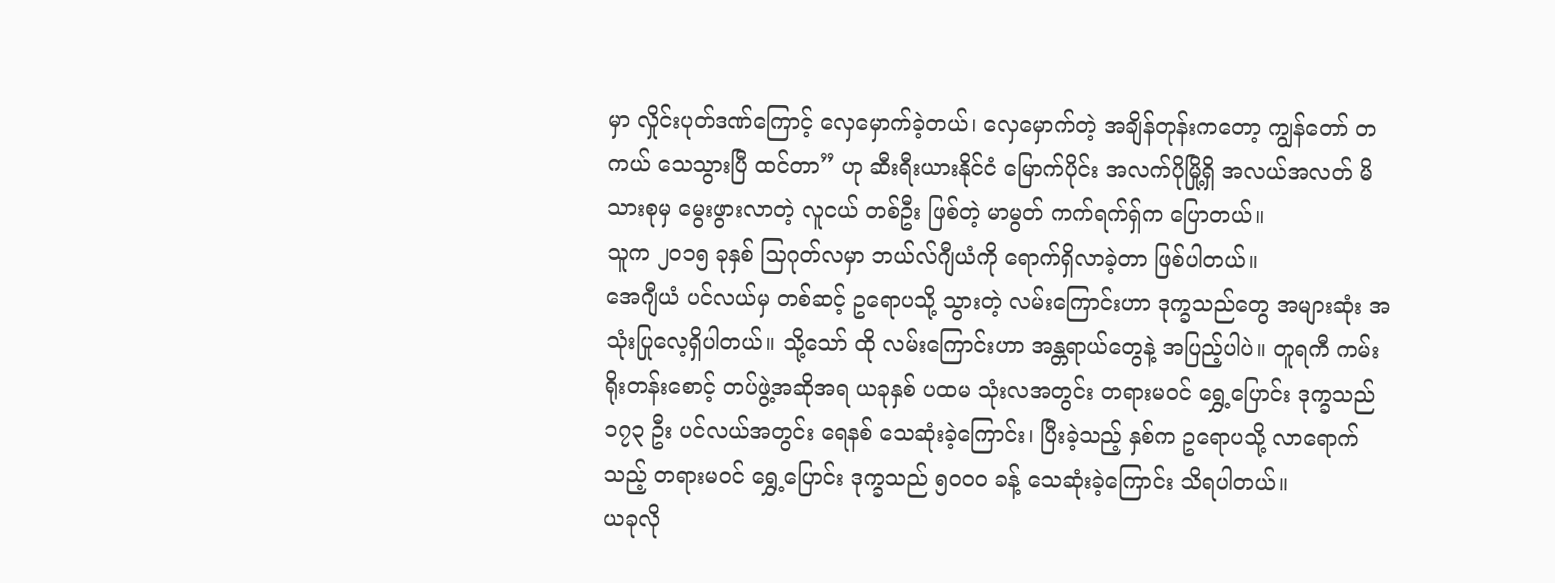မှာ လှိုင်းပုတ်ဒဏ်ကြောင့် လှေမှောက်ခဲ့တယ်၊ လှေမှောက်တဲ့ အချိန်တုန်းကတော့ ကျွန်တော် တကယ် သေသွားပြီ ထင်တာ” ဟု ဆီးရီးယားနိုင်ငံ မြောက်ပိုင်း အလက်ပိုမြို့ရှိ အလယ်အလတ် မိသားစုမှ မွေးဖွားလာတဲ့ လူငယ် တစ်ဦး ဖြစ်တဲ့ မာမွတ် ကက်ရက်ရှ်က ပြောတယ်။
သူက ၂၀၁၅ ခုနှစ် သြဂုတ်လမှာ ဘယ်လ်ဂျီယံကို ရောက်ရှိလာခဲ့တာ ဖြစ်ပါတယ်။
အေဂျီယံ ပင်လယ်မှ တစ်ဆင့် ဥရောပသို့ သွားတဲ့ လမ်းကြောင်းဟာ ဒုက္ခသည်တွေ အများဆုံး အသုံးပြုလေ့ရှိပါတယ်။ သို့သော် ထို လမ်းကြောင်းဟာ အန္တရာယ်တွေနဲ့ အပြည့်ပါပဲ။ တူရကီ ကမ်းရိုးတန်းစောင့် တပ်ဖွဲ့အဆိုအရ ယခုနှစ် ပထမ သုံးလအတွင်း တရားမဝင် ရွှေ့ပြောင်း ဒုက္ခသည် ၁၇၃ ဦး ပင်လယ်အတွင်း ရေနစ် သေဆုံးခဲ့ကြောင်း၊ ပြီးခဲ့သည့် နှစ်က ဥရောပသို့ လာရောက်သည့် တရားမဝင် ရွှေ့ပြောင်း ဒုက္ခသည် ၅၀၀၀ ခန့် သေဆုံးခဲ့ကြောင်း သိရပါတယ်။
ယခုလို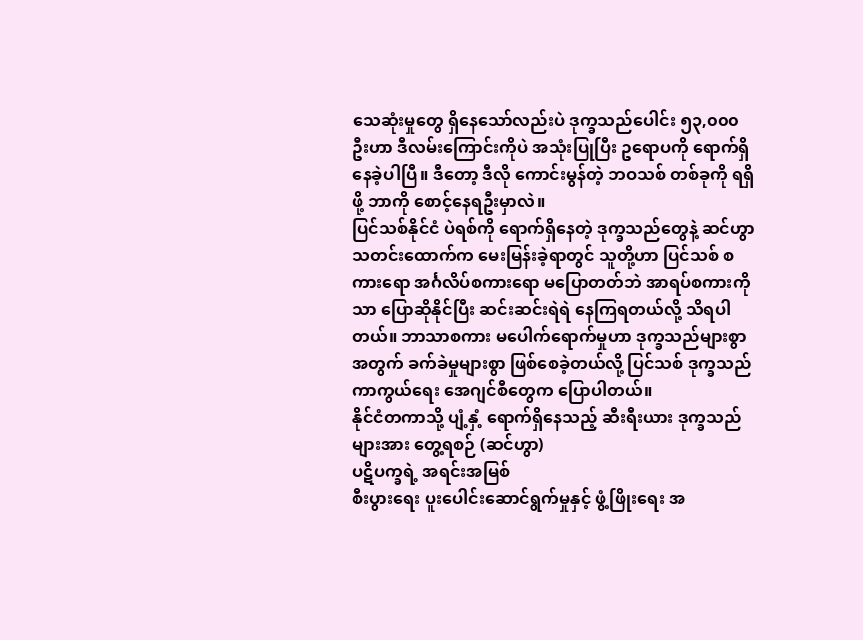သေဆုံးမှုတွေ ရှိနေသော်လည်းပဲ ဒုက္ခသည်ပေါင်း ၅၃,၀၀၀ ဦးဟာ ဒီလမ်းကြောင်းကိုပဲ အသုံးပြုပြီး ဥရောပကို ရောက်ရှိနေခဲ့ပါပြီ။ ဒီတော့ ဒီလို ကောင်းမွန်တဲ့ ဘဝသစ် တစ်ခုကို ရရှိဖို့ ဘာကို စောင့်နေရဦးမှာလဲ။
ပြင်သစ်နိုင်ငံ ပဲရစ်ကို ရောက်ရှိနေတဲ့ ဒုက္ခသည်တွေနဲ့ ဆင်ဟွာ သတင်းထောက်က မေးမြန်းခဲ့ရာတွင် သူတို့ဟာ ပြင်သစ် စကားရော အင်္ဂလိပ်စကားရော မပြောတတ်ဘဲ အာရပ်စကားကိုသာ ပြောဆိုနိုင်ပြီး ဆင်းဆင်းရဲရဲ နေကြရတယ်လို့ သိရပါတယ်။ ဘာသာစကား မပေါက်ရောက်မှုဟာ ဒုက္ခသည်များစွာအတွက် ခက်ခဲမှုများစွာ ဖြစ်စေခဲ့တယ်လို့ ပြင်သစ် ဒုက္ခသည် ကာကွယ်ရေး အေဂျင်စီတွေက ပြောပါတယ်။
နိုင်ငံတကာသို့ ပျံ့နှံ့ ရောက်ရှိနေသည့် ဆီးရီးယား ဒုက္ခသည်များအား တွေ့ရစဉ် (ဆင်ဟွာ)
ပဋိပက္ခရဲ့ အရင်းအမြစ်
စီးပွားရေး ပူးပေါင်းဆောင်ရွက်မှုနှင့် ဖွံ့ဖြိုးရေး အ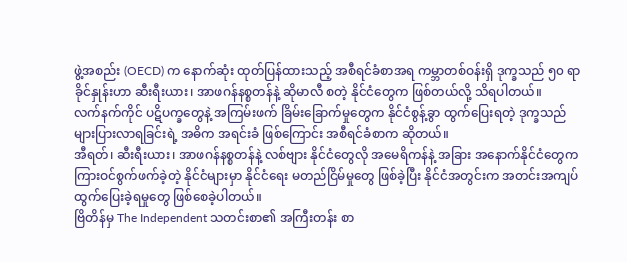ဖွဲ့အစည်း (OECD) က နောက်ဆုံး ထုတ်ပြန်ထားသည့် အစီရင်ခံစာအရ ကမ္ဘာတစ်ဝန်းရှိ ဒုက္ခသည် ၅၀ ရာခိုင်နှုန်းဟာ ဆီးရီးယား၊ အာဖဂန်နစ္စတန်နဲ့ ဆိုမာလီ စတဲ့ နိုင်ငံတွေက ဖြစ်တယ်လို့ သိရပါတယ်။
လက်နက်ကိုင် ပဋိပက္ခတွေနဲ့ အကြမ်းဖက် ခြိမ်းခြောက်မှုတွေက နိုင်ငံစွန့်ခွာ ထွက်ပြေးရတဲ့ ဒုက္ခသည် များပြားလာရခြင်းရဲ့ အဓိက အရင်းခံ ဖြစ်ကြောင်း အစီရင်ခံစာက ဆိုတယ်။
အီရတ်၊ ဆီးရီးယား၊ အာဖဂန်နစ္စတန်နဲ့ လစ်ဗျား နိုင်ငံတွေလို အမေရိကန်နဲ့ အခြား အနောက်နိုင်ငံတွေက ကြားဝင်စွက်ဖက်ခဲ့တဲ့ နိုင်ငံများမှာ နိုင်ငံရေး မတည်ငြိမ်မှုတွေ ဖြစ်ခဲ့ပြီး နိုင်ငံအတွင်းက အတင်းအကျပ် ထွက်ပြေးခဲ့ရမှုတွေ ဖြစ်စေခဲ့ပါတယ်။
ဗြိတိန်မှ The Independent သတင်းစာ၏ အကြီးတန်း စာ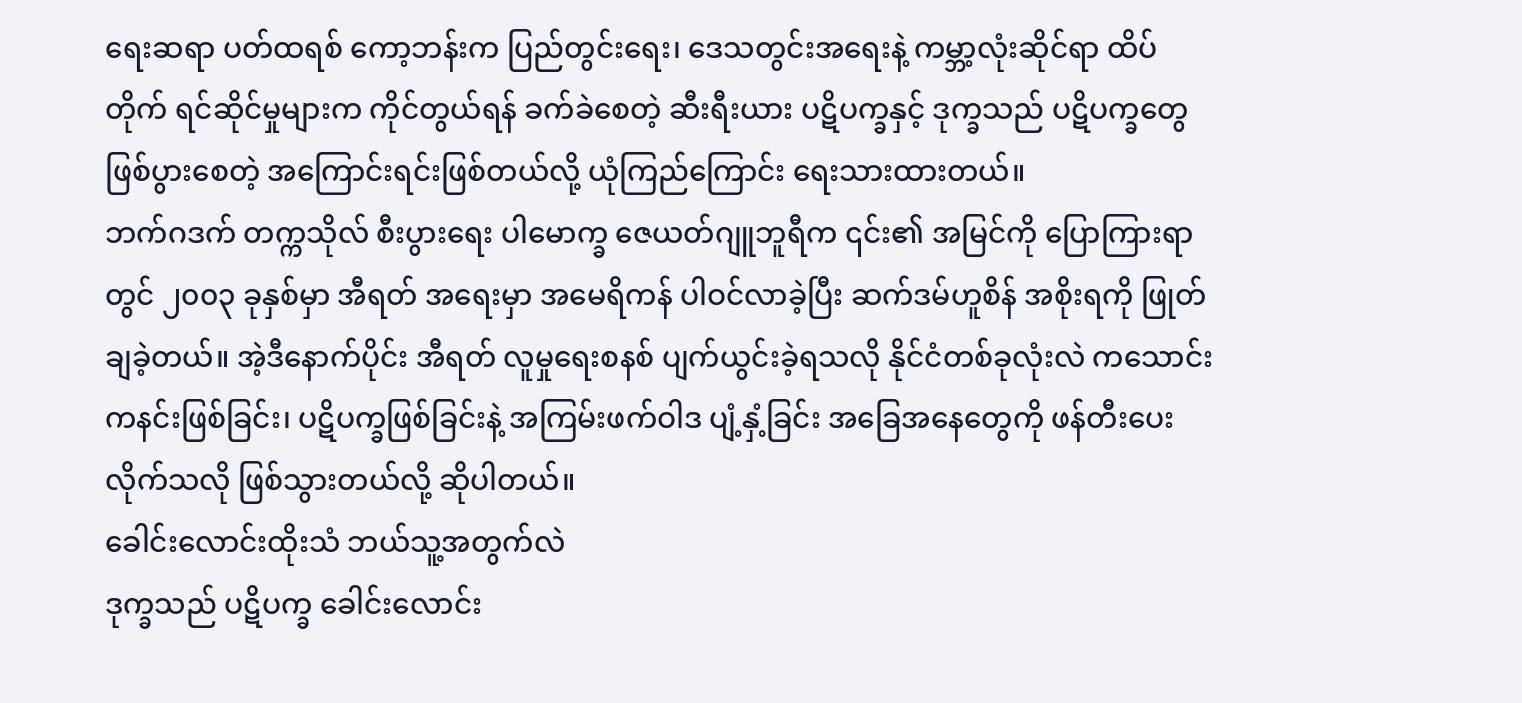ရေးဆရာ ပတ်ထရစ် ကော့ဘန်းက ပြည်တွင်းရေး၊ ဒေသတွင်းအရေးနဲ့ ကမ္ဘာ့လုံးဆိုင်ရာ ထိပ်တိုက် ရင်ဆိုင်မှုများက ကိုင်တွယ်ရန် ခက်ခဲစေတဲ့ ဆီးရီးယား ပဋိပက္ခနှင့် ဒုက္ခသည် ပဋိပက္ခတွေ ဖြစ်ပွားစေတဲ့ အကြောင်းရင်းဖြစ်တယ်လို့ ယုံကြည်ကြောင်း ရေးသားထားတယ်။
ဘက်ဂဒက် တက္ကသိုလ် စီးပွားရေး ပါမောက္ခ ဇေယတ်ဂျူဘူရီက ၎င်း၏ အမြင်ကို ပြောကြားရာတွင် ၂၀၀၃ ခုနှစ်မှာ အီရတ် အရေးမှာ အမေရိကန် ပါဝင်လာခဲ့ပြီး ဆက်ဒမ်ဟူစိန် အစိုးရကို ဖြုတ်ချခဲ့တယ်။ အဲ့ဒီနောက်ပိုင်း အီရတ် လူမှုရေးစနစ် ပျက်ယွင်းခဲ့ရသလို နိုင်ငံတစ်ခုလုံးလဲ ကသောင်းကနင်းဖြစ်ခြင်း၊ ပဋိပက္ခဖြစ်ခြင်းနဲ့ အကြမ်းဖက်ဝါဒ ပျံ့နှံ့ခြင်း အခြေအနေတွေကို ဖန်တီးပေးလိုက်သလို ဖြစ်သွားတယ်လို့ ဆိုပါတယ်။
ခေါင်းလောင်းထိုးသံ ဘယ်သူ့အတွက်လဲ
ဒုက္ခသည် ပဋိပက္ခ ခေါင်းလောင်း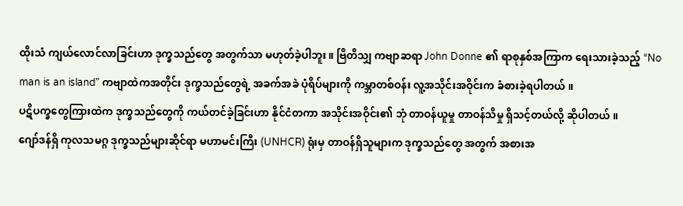ထိုးသံ ကျယ်လောင်လာခြင်းဟာ ဒုက္ခသည်တွေ အတွက်သာ မဟုတ်ခဲ့ပါဘူး။ ဗြိတိသျှ ကဗျာဆရာ John Donne ၏ ရာစုနှစ်အကြာက ရေးသားခဲ့သည့် “No man is an island” ကဗျာထဲကအတိုင်း ဒုက္ခသည်တွေရဲ့ အခက်အခဲ ပုံရိပ်များကို ကမ္ဘာတစ်ဝန်း လူ့အသိုင်းအဝိုင်းက ခံစားခဲ့ရပါတယ်။
ပဋိပက္ခတွေကြားထဲက ဒုက္ခသည်တွေကို ကယ်တင်ခဲ့ခြင်းဟာ နိုင်ငံတကာ အသိုင်းအဝိုင်း၏ ဘုံ တာဝန်ယူမှု တာဝန်သိမှု ရှိသင့်တယ်လို့ ဆိုပါတယ်။
ဂျော်ဒန်ရှိ ကုလသမဂ္ဂ ဒုက္ခသည်များဆိုင်ရာ မဟာမင်းကြီး (UNHCR) ရုံးမှ တာဝန်ရှိသူများက ဒုက္ခသည်တွေ အတွက် အစားအ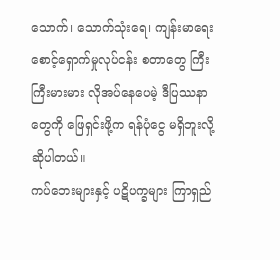သောက်၊ သောက်သုံးရေ၊ ကျန်းမာရေး စောင့်ရှောက်မှုလုပ်ငန်း စတာတွေ ကြီးကြီးမားမား လိုအပ်နေပေမဲ့ ဒီပြဿနာတွေကို ဖြေရှင်းဖို့က ရန်ပုံငွေ မရှိဘူးလို့ ဆိုပါတယ်။
ကပ်ဘေးများနှင့် ပဋိပက္ခများ ကြာရှည်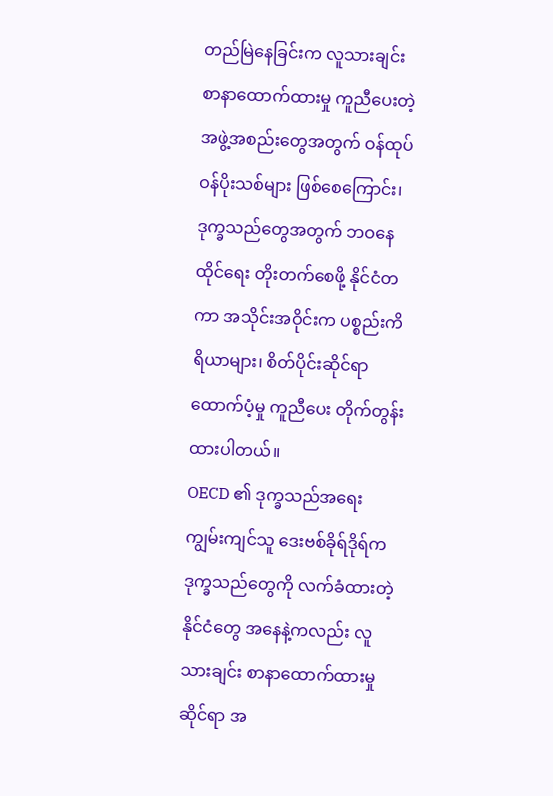တည်မြဲနေခြင်းက လူသားချင်းစာနာထောက်ထားမှု ကူညီပေးတဲ့ အဖွဲ့အစည်းတွေအတွက် ဝန်ထုပ်ဝန်ပိုးသစ်များ ဖြစ်စေကြောင်း၊ ဒုက္ခသည်တွေအတွက် ဘဝနေထိုင်ရေး တိုးတက်စေဖို့ နိုင်ငံတကာ အသိုင်းအဝိုင်းက ပစ္စည်းကိရိယာများ၊ စိတ်ပိုင်းဆိုင်ရာ ထောက်ပံ့မှု ကူညီပေး တိုက်တွန်းထားပါတယ်။
OECD ၏ ဒုက္ခသည်အရေး ကျွမ်းကျင်သူ ဒေးဗစ်ခိုရ်ဒိုရ်က ဒုက္ခသည်တွေကို လက်ခံထားတဲ့ နိုင်ငံတွေ အနေနဲ့ကလည်း လူသားချင်း စာနာထောက်ထားမှုဆိုင်ရာ အ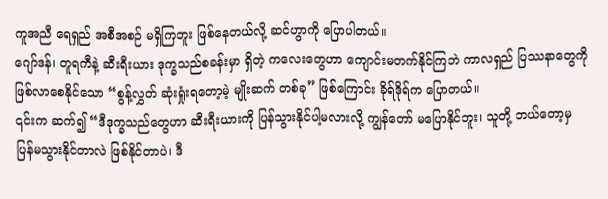ကူအညီ ရေရှည် အစီအစဉ် မရှိကြဘူး ဖြစ်နေတယ်လို့ ဆင်ဟွာကို ပြောပါတယ်။
ဂျော်ဒန်၊ တူရကီနဲ့ ဆီးရီးယား ဒုက္ခသည်စခန်းမှာ ရှိတဲ့ ကလေးတွေဟာ ကျောင်းမတက်နိုင်ကြဘဲ ကာလရှည် ပြဿနာတွေကို ဖြစ်လာစေနိုင်သော “စွန့်လွှတ် ဆုံးရှုံးရတော့မဲ့ မျိုးဆက် တစ်ခု” ဖြစ်ကြောင်း ခိုရ်ဒိုရ်က ပြောတယ်။
၎င်းက ဆက်၍ “ဒီဒုက္ခသည်တွေဟာ ဆီးရီးယားကို ပြန်သွားနိုင်ပါ့မလားလို့ ကျွန်တော် မပြောနိုင်ဘူး၊ သူတို့ ဘယ်တော့မှ ပြန်မသွားနိုင်တာလဲ ဖြစ်နိုင်တာပဲ၊ ဒီ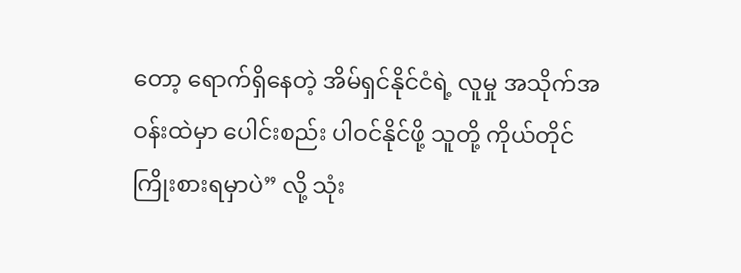တော့ ရောက်ရှိနေတဲ့ အိမ်ရှင်နိုင်ငံရဲ့ လူမှု အသိုက်အဝန်းထဲမှာ ပေါင်းစည်း ပါဝင်နိုင်ဖို့ သူတို့ ကိုယ်တိုင် ကြိုးစားရမှာပဲ” လို့ သုံး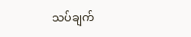သပ်ချက်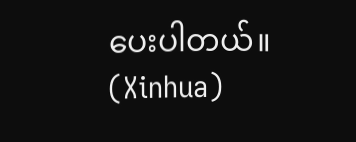ပေးပါတယ်။ (Xinhua)